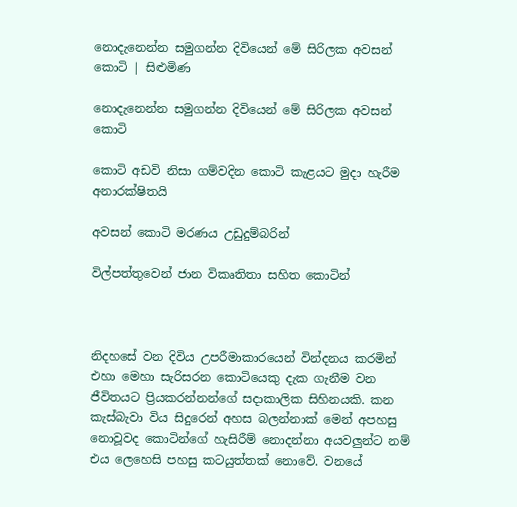නොදැනෙන්න සමුගන්න දිවියෙන් මේ සිරිලක අවසන් කොටි | සිළුමිණ

නොදැනෙන්න සමුගන්න දිවියෙන් මේ සිරිලක අවසන් කොටි

කොටි අඩවි නිසා ගම්වදින කොටි කැළයට මුදා හැරීම අනාරක්ෂිතයි

අවසන් කොටි මරණය උඩුදුම්බරින්

විල්පත්තුවෙන් ජාන විකෘතිතා සහිත කොටින්



නිදහසේ වන දිවිය උපරීමාකාරයෙන් වින්දනය කරමින් එහා මෙහා සැරිසරන කොටියෙකු දැක ගැනීම වන ජීවිතයට ප්‍රියකරන්නන්ගේ සදාකාලික සිහිනයකි. කන කැස්බැවා විය සිදුරෙන් අහස බලන්නාක් මෙන් අපහසු නොවූවද කොටින්ගේ හැසිරීම් නොදන්නා අයවලුන්ට නම් එය ලෙහෙසි පහසු කටයුත්තක් නොවේ. වනයේ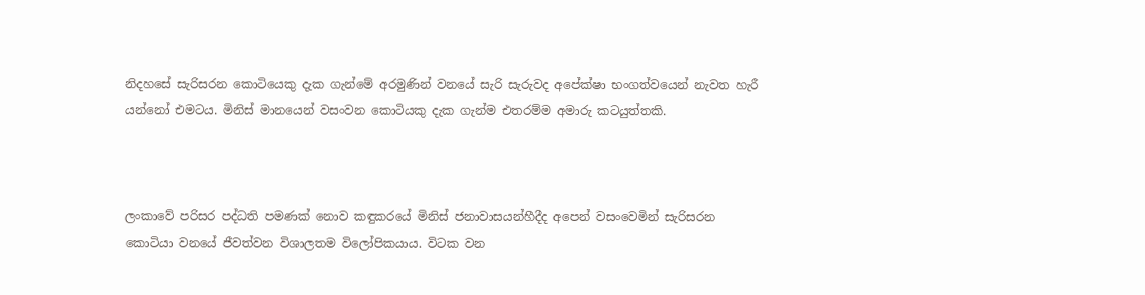නිදහසේ සැරිසරන කොටියෙකු දැක ගැන්මේ අරමුණින් වනයේ සැරි සැරුවද අපේක්ෂා භංගත්වයෙන් නැවත හැරී යන්නෝ එමටය. මිනිස් මානයෙන් වසංවන කොටියකු දැක ගැන්ම එතරම්ම අමාරු කටයුත්තකි.



ලංකාවේ පරිසර පද්ධති පමණක් නොව කඳුකරයේ මිනිස් ජනාවාසයන්හීදීද අපෙන් වසංවෙමින් සැරිසරන කොටියා වනයේ ජීවත්වන විශාලතම විලෝපිකයාය. විටක වන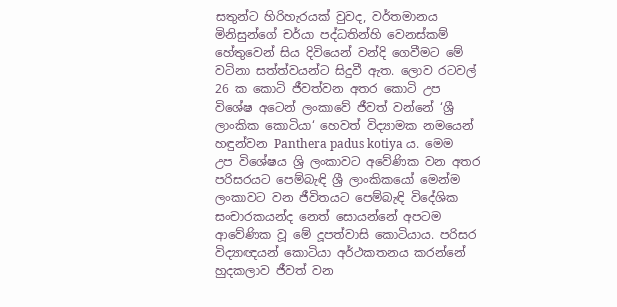සතුන්ට හිරිහැරයක් වුවද, වර්තමානය මිනිසුන්ගේ චර්යා පද්ධතින්හි වෙනස්කම් හේතුවෙන් සිය දිවියෙන් වන්දි ගෙවීමට මේ වටිනා සත්ත්වයන්ට සිදුවී ඇත. ලොව රටවල් 26 ක කොටි ජීවත්වන අතර කොටි උප විශේෂ අටෙන් ලංකාවේ ජීවත් වන්නේ ‘ශ්‍රී ලාංකික කොටියා‘ හෙවත් විද්‍යාමක නමයෙන් හඳුන්වන Panthera padus kotiya ය. මෙම උප විශේෂය ශ්‍රි ලංකාවට අවේණික වන අතර පරිසරයට පෙම්බැඳි ශ්‍රී ලාංකිකයෝ මෙන්ම ලංකාවට වන ජීවිතයට පෙම්බැඳි විදේශික සංචාරකයන්ද නෙත් සොයන්නේ අපටම ආවේණික වූ මේ දූපත්වාසි කොටියාය. පරිසර විද්‍යාඥයන් කොටියා අර්ථකතනය කරන්නේ හුදකලාව ජීවත් වන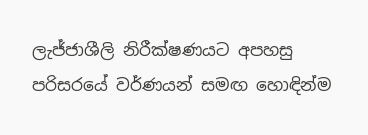ලැජ්ජාශීලි නිරීක්ෂණයට අපහසු පරිසරයේ වර්ණයන් සමඟ හොඳින්ම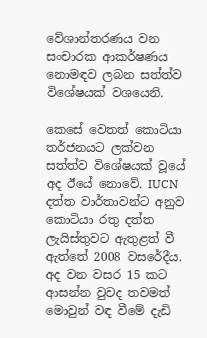වේශාන්තරණය වන සංචාරක ආකර්ෂණය නොමඳව ලබන සත්ත්ව විශේෂයක් වශයෙනි.

කෙසේ වෙතත් කොටියා තර්ජනයට ලක්වන සත්ත්ව විශේෂයක් වූයේ අද ඊයේ නොවේ. IUCN දත්ත වාර්තාවන්ට අනුව කොටියා රතු දත්ත ලැයිස්තුවට ඇතුළත් වී ඇත්තේ 2008 වසරේදීය. අද වන වසර 15 කට ආසන්න වුවද තවමත් මොවුන් වඳ වීමේ දැඩි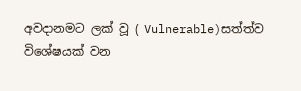අවදානමට ලක් වූ ( Vulnerable)සත්ත්ව විශේෂයක් වන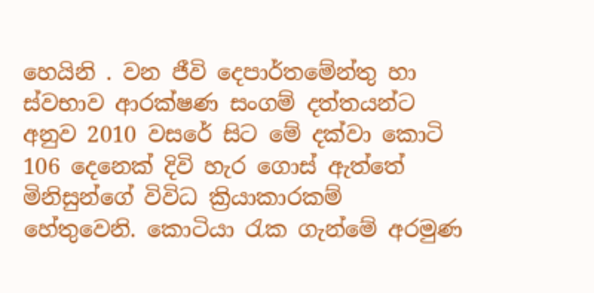හෙයිනි . වන ජීවි දෙපාර්තමේන්තු හා ස්වභාව ආරක්ෂණ සංගම් දත්තයන්ට අනුව 2010 වසරේ සිට මේ දක්වා කොටි 106 දෙනෙක් දිවි හැර ගොස් ඇත්තේ මිනිසුන්ගේ විවිධ ක්‍රියාකාරකම් හේතුවෙනි. කොටියා රැක ගැන්මේ අරමුණ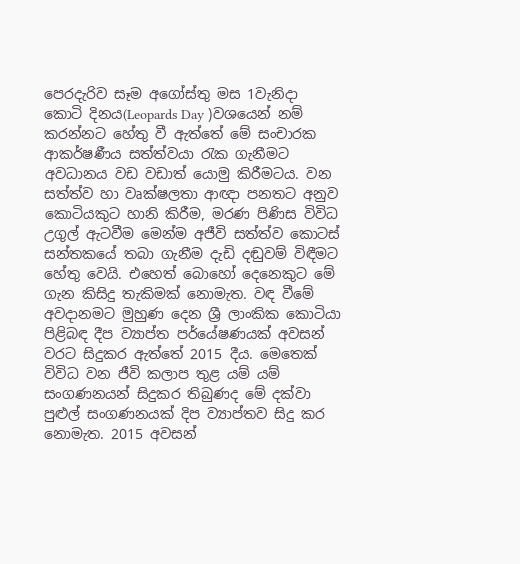පෙරදැරිව සෑම අගෝස්තු මස 1වැනිදා කොටි දිනය(Leopards Day )වශයෙන් නම් කරන්නට හේතු වී ඇත්තේ මේ සංචාරක ආකර්ෂණීය සත්ත්වයා රැක ගැනීමට අවධානය වඩ වඩාත් යොමු කිරීමටය. වන සත්ත්ව හා වෘක්ෂලතා ආඥා පනතට අනුව කොටියකුට හානි කිරීම, මරණ පිණිස විවිධ උගුල් ඇටවීම මෙන්ම අජීවි සත්ත්ව කොටස් සන්තකයේ තබා ගැනීම දැඩි දඬුවම් විඳීමට හේතු වෙයි. එහෙත් බොහෝ දෙනෙකුට මේ ගැන කිසිදු තැකිමක් නොමැත. වඳ වීමේ අවදානමට මුහුණ දෙන ශ්‍රී ලාංකික කොටියා පිළිබඳ දීප ව්‍යාප්ත පර්යේෂණයක් අවසන් වරට සිදුකර ඇත්තේ 2015 දීය. මෙතෙක් විවිධ වන ජීවි කලාප තුළ යම් යම් සංගණනයන් සිදුකර තිබුණද මේ දක්වා පුළුල් සංගණනයක් දිප ව්‍යාප්තව සිදු කර නොමැත. 2015 අවසන්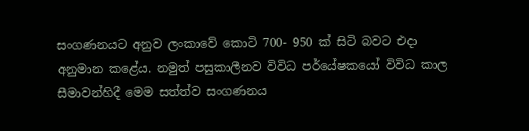සංගණනයට අනුව ලංකාවේ කොටි 700- 950 ක් සිටි බවට එදා අනුමාන කළේය. නමුත් පසුකාලීනව විවිධ පර්යේෂකයෝ විවිධ කාල සීමාවන්හිදී මෙම සත්ත්ව සංගණනය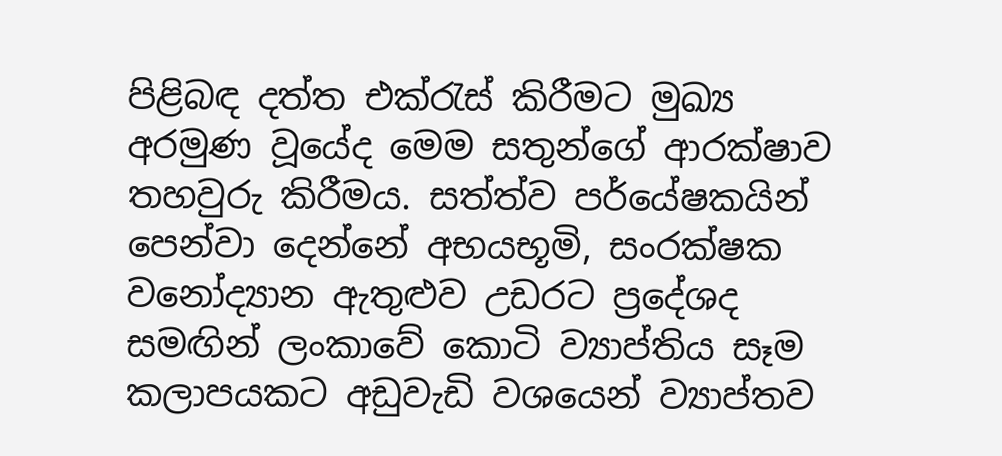පිළිබඳ දත්ත එක්රැස් කිරීමට මුඛ්‍ය අරමුණ වූයේද මෙම සතුන්ගේ ආරක්ෂාව තහවුරු කිරීමය. සත්ත්ව පර්යේෂකයින් පෙන්වා දෙන්නේ අභයභූමි, සංරක්ෂක වනෝද්‍යාන ඇතුළුව උඩරට ප්‍රදේශද සමඟින් ලංකාවේ කොටි ව්‍යාප්තිය සෑම කලාපයකට අඩුවැඩි වශයෙන් ව්‍යාප්තව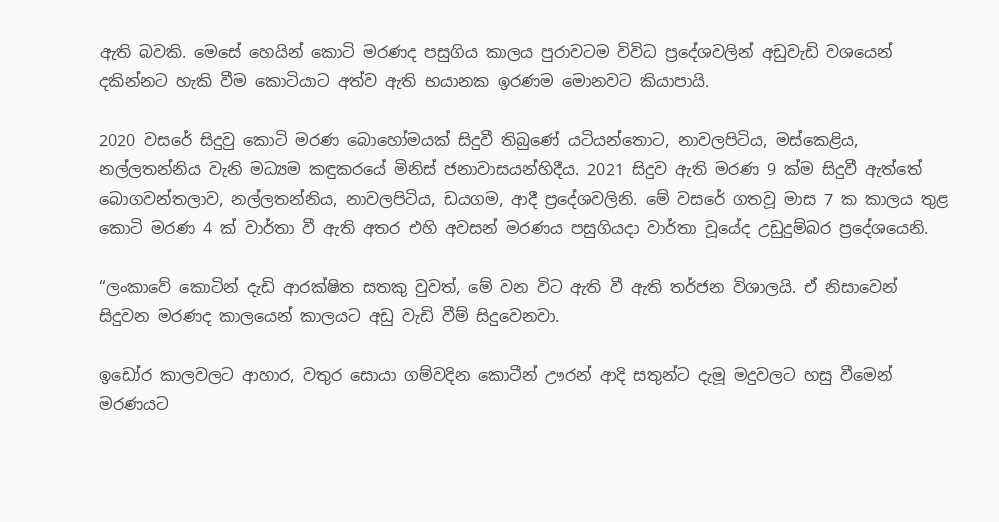ඇති බවකි. මෙසේ හෙයින් කොටි මරණද පසුගිය කාලය පුරාවටම විවිධ ප්‍රදේශවලින් අඩුවැඩි වශයෙන් දකින්නට හැකි වීම කොටියාට අත්ව ඇති භයානක ඉරණම මොනවට කියාපායි.

2020 වසරේ සිදුවු කොටි මරණ බොහෝමයක් සිදුවී තිබුණේ යටියන්තොට, නාවලපිටිය, මස්කෙළිය, නල්ලතන්නිය වැනි මධ්‍යම කඳුකරයේ මිනිස් ජනාවාසයන්හිදීය. 2021 සිදුව ඇති මරණ 9 ක්ම සිදුවී ඇත්තේ බොගවන්තලාව, නල්ලතන්නිය, නාවලපිටිය, ඩයගම, ආදී ප්‍රදේශවලිනි. මේ වසරේ ගතවූ මාස 7 ක කාලය තුළ කොටි මරණ 4 ක් වාර්තා වී ඇති අතර එහි අවසන් මරණය පසුගියදා වාර්තා වූයේද උඩුදුම්බර ප්‍රදේශයෙනි.

“ලංකාවේ කොටින් දැඩි ආරක්ෂිත සතකු වුවත්, මේ වන විට ඇති වී ඇති තර්ජන විශාලයි. ඒ නිසාවෙන් සිදුවන මරණද කාලයෙන් කාලයට අඩු වැඩි වීම් සිදුවෙනවා.

ඉඩෝර කාලවලට ආහාර, වතුර සොයා ගම්වදින කොටීන් ඌරන් ආදි සතුන්ට දැමූ මදුවලට හසු වීමෙන් මරණයට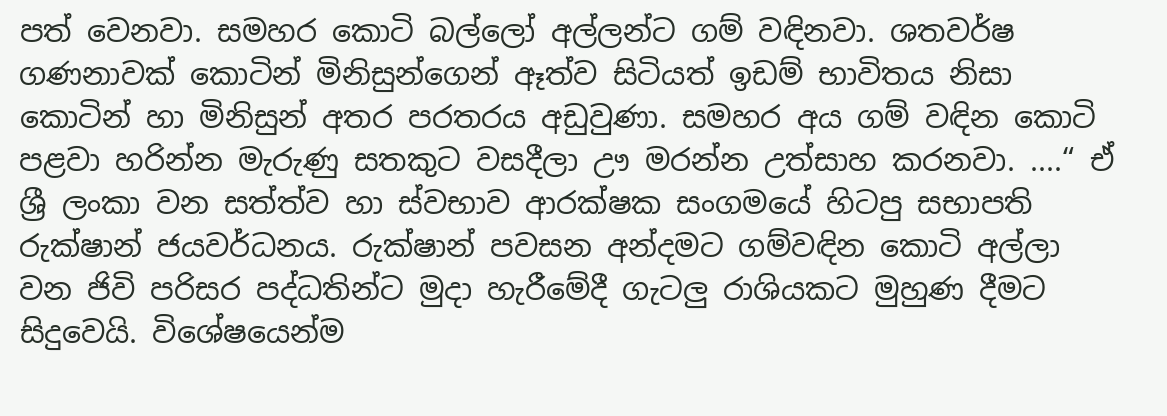පත් වෙනවා. සමහර කොටි බල්ලෝ අල්ලන්ට ගම් වඳිනවා. ශතවර්ෂ ගණනාවක් කොටින් මිනිසුන්ගෙන් ඈත්ව සිටියත් ඉඩම් භාවිතය නිසා කොටින් හා මිනිසුන් අතර පරතරය අඩුවුණා. සමහර අය ගම් වඳින කොටි පළවා හරින්න මැරුණු සතකුට වසදීලා ඌ මරන්න උත්සාහ කරනවා. ....“ ඒ ශ්‍රී ලංකා වන සත්ත්ව හා ස්වභාව ආරක්ෂක සංගමයේ හිටපු සභාපති රුක්ෂාන් ජයවර්ධනය. රුක්ෂාන් පවසන අන්දමට ගම්වඳින කොටි අල්ලා වන ජිවි පරිසර පද්ධතින්ට මුදා හැරීමේදී ගැටලු රාශියකට මුහුණ දීමට සිදුවෙයි. විශේෂයෙන්ම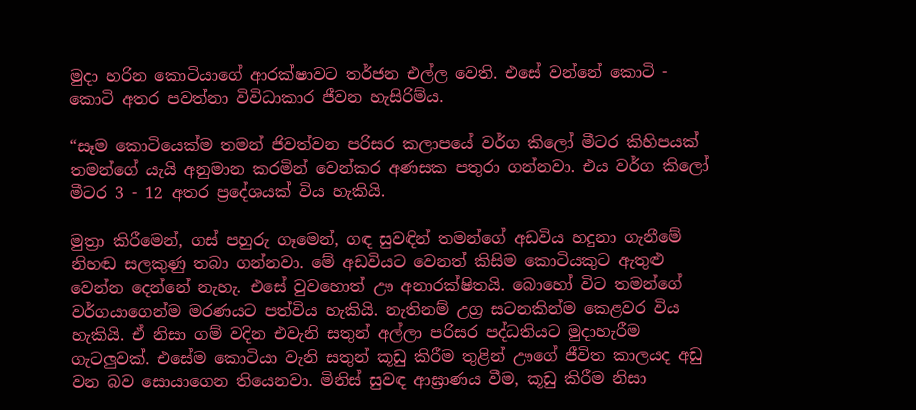මුදා හරින කොටියාගේ ආරක්ෂාවට තර්ජන එල්ල වෙති. එසේ වන්නේ කොටි - කොටි අතර පවත්නා විවිධාකාර ජීවන හැසිරිම්ය.

“සෑම කොටියෙක්ම තමන් ජිවත්වන පරිසර කලාපයේ වර්ග කිලෝ මීටර කිහිපයක් තමන්ගේ යැයි අනුමාන කරමින් වෙන්කර අණසක පතුරා ගන්නවා. එය වර්ග කිලෝ මීටර 3 - 12 අතර ප්‍රදේශයක් විය හැකියි.

මුත්‍රා කිරීමෙන්, ගස් පහුරු ගෑමෙන්, ගඳ සුවඳින් තමන්ගේ අඩවිය හදුනා ගැනීමේ නිහඬ සලකුණු තබා ගන්නවා. මේ අඩවියට වෙනත් කිසිම කොටියකුට ඇතුළු වෙන්න දෙන්නේ නැහැ. එසේ වුවහොත් ඌ අනාරක්ෂිතයි. බොහෝ විට තමන්ගේ වර්ගයාගෙන්ම මරණයට පත්විය හැකියි. නැතිනම් උග්‍ර සටනකින්ම කෙළවර විය හැකියි. ඒ නිසා ගම් වදින එවැනි සතුන් අල්ලා පරිසර පද්ධතියට මුදාහැරීම ගැටලුවක්. එ‍සේම කොටියා වැනි සතුන් කූඩු කිරීම තුළින් ඌගේ ජීවිත කාලයද අඩු වන බව සොයාගෙන තියෙනවා. මිනිස් සුවඳ ආඝ්‍රාණය වීම, කූඩු කිරීම නිසා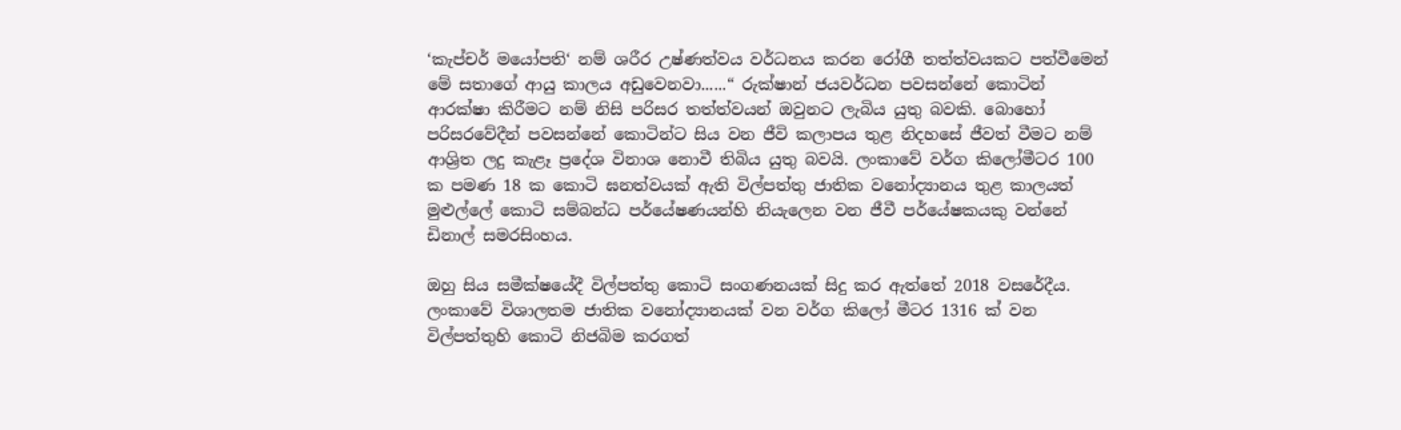‘කැප්චර් මයෝපති‘ නම් ශරීර උෂ්ණත්වය වර්ධනය කරන රෝගී තත්ත්වයකට පත්වීමෙන් මේ සතාගේ ආයු කාලය අඩුවෙනවා......“ රුක්ෂාන් ජයවර්ධන පවසන්නේ කොටින් ආරක්ෂා කිරීමට නම් නිසි පරිසර තත්ත්වයන් ඔවුනට ලැබිය යුතු බවකි. බොහෝ පරිසරවේදීන් පවසන්නේ කොටින්ට සිය වන ජීවි කලාපය තුළ නිදහසේ ජීවත් වීමට නම් ආශ්‍රිත ලදු කැළෑ ප්‍රදේශ විනාශ නොවී තිබිය යුතු බවයි. ලංකාවේ වර්ග කිලෝමීටර 100 ක පමණ 18 ක කොටි ඝනත්වයක් ඇති විල්පත්තු ජාතික වනෝද්‍යානය තුළ කාලයත් මුළුල්ලේ කොටි සම්බන්ධ පර්යේෂණයන්හි නියැලෙන වන ජීවී පර්යේෂකයකු වන්නේ ඩිනාල් සමරසිංහය.

ඔහු සිය සමීක්ෂයේදී විල්පත්තු කොටි සංගණනයක් සිදු කර ඇත්තේ 2018 වසරේදීය. ලංකාවේ විශාලතම ජාතික වනෝද්‍යානයක් වන වර්ග කිලෝ මීටර 1316 ක් වන විල්පත්තුහි කොටි නිජබිම කරගත්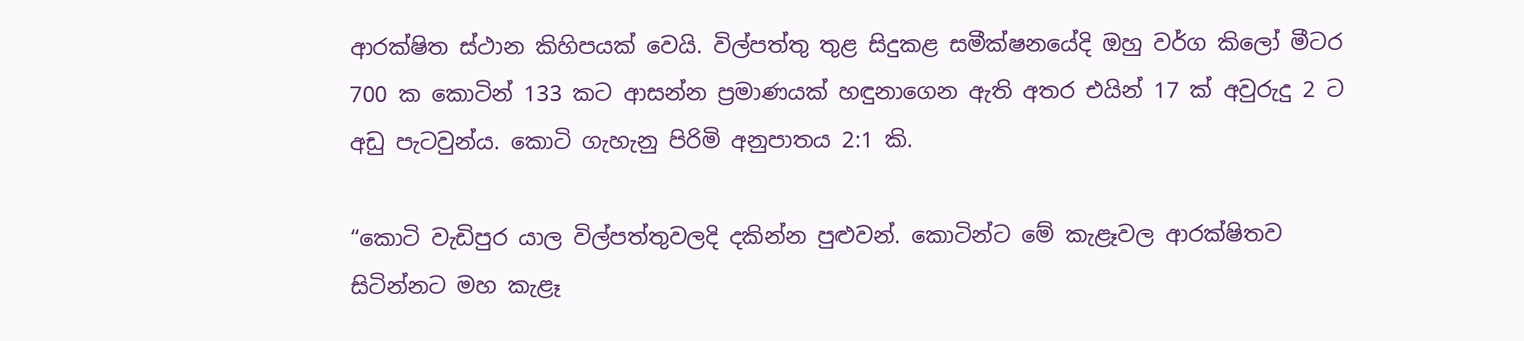ආරක්ෂිත ස්ථාන කිහිපයක් වෙයි. විල්පත්තු තුළ සිදුකළ සමීක්ෂනයේදි ඔහු වර්ග කිලෝ මීටර 700 ක කොටින් 133 කට ආසන්න ප්‍රමාණයක් හඳුනාගෙන ඇති අතර එයින් 17 ක් අවුරුදු 2 ට අඩු පැටවුන්ය. කොටි ගැහැනු පිරිමි අනුපාතය 2:1 කි.

“කොටි වැඩිපුර යාල විල්පත්තුවලදි දකින්න පුළුවන්. කොටින්ට මේ කැළෑවල ආරක්ෂිතව සිටින්නට මහ කැළෑ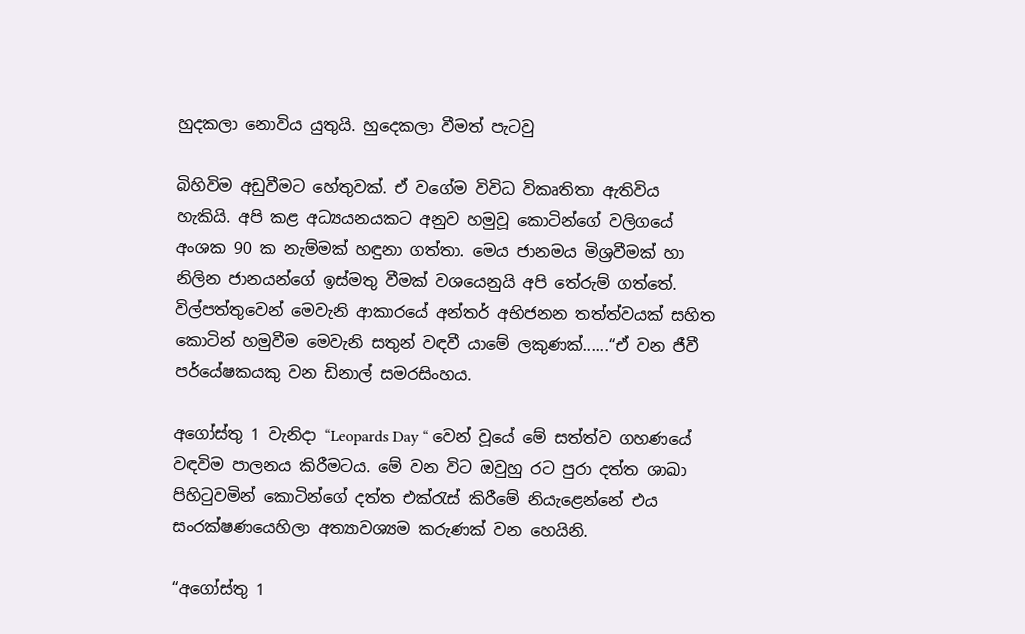හුදකලා නොවිය යුතුයි. හුදෙකලා වීමත් පැටවු

බිහිවිම අඩුවීමට හේතුවක්. ඒ වගේම විවිධ විකෘතිතා ඇතිවිය හැකියි. අපි කළ අධ්‍යයනයකට අනුව හමුවූ කොටින්ගේ වලිගයේ අංශක 90 ක නැම්මක් හඳුනා ගත්තා. මෙය ජානමය මිශ්‍රවීමක් හා නිලින ජානයන්ගේ ඉස්මතු වීමක් වශයෙනුයි අපි තේරුම් ගත්තේ. විල්පත්තුවෙන් මෙවැනි ආකාරයේ අන්තර් අභිජනන තත්ත්වයක් සහිත කොටින් හමුවීම මෙවැනි සතුන් වඳවී යාමේ ලකුණක්......“ඒ වන ජීවී පර්යේෂකයකු වන ඩිනාල් සමරසිංහය.

අගෝස්තු 1 වැනිදා “Leopards Day “ වෙන් වූයේ මේ සත්ත්ව ගහණයේ වඳවිම පාලනය කිරීමටය. මේ වන විට ඔවුහු රට පුරා දත්ත ශාඛා පිහිටුවමින් කොටින්ගේ දත්ත එක්රැස් කිරීමේ නියැළෙන්නේ එය සංරක්ෂණයෙහිලා අත්‍යාවශ්‍යම කරුණක් වන හෙයිනි.

“අගෝස්තු 1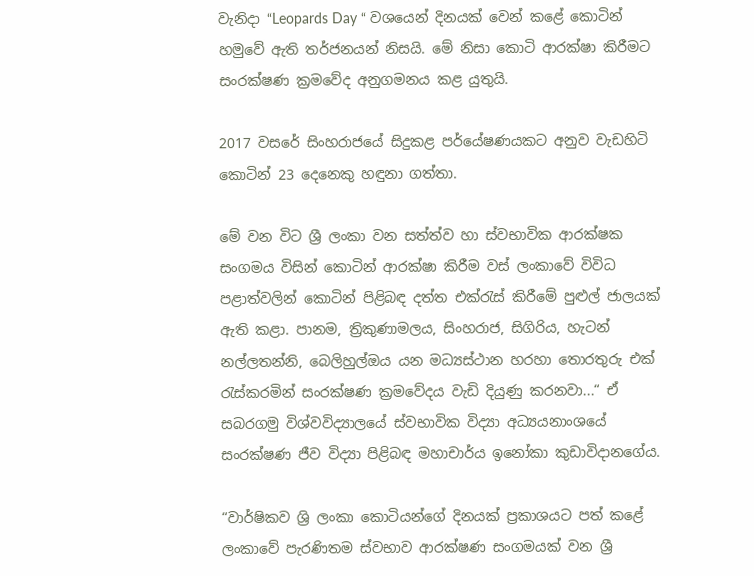වැනිදා “Leopards Day “ වශයෙන් දිනයක් වෙන් කළේ කොටින් හමුවේ ඇති තර්ජනයන් නිසයි. මේ නිසා කොටි ආරක්ෂා කිරීමට සංරක්ෂණ ක්‍රමවේද අනුගමනය කළ යුතුයි.

2017 වසරේ සිංහරාජයේ සිදුකළ පර්යේෂණයකට අනුව වැඩහිටි කොටින් 23 දෙනෙකු හඳුනා ගත්තා.

මේ වන විට ශ්‍රී ලංකා වන සත්ත්ව හා ස්වභාවික ආරක්ෂක සංගමය විසින් කොටින් ආරක්ෂා කිරීම වස් ලංකාවේ විවිධ පළාත්වලින් කොටින් පිළිබඳ දත්ත එක්රැස් කිරීමේ පුළුල් ජාලයක් ඇති කළා. පානම, ත්‍රිකුණාමලය, සිංහරාජ, සිගිරිය, හැටන් නල්ලතන්නි, බෙලිහුල්ඔය යන මධ්‍යස්ථාන හරහා තොරතුරු එක් රැස්කරමින් සංරක්ෂණ ක්‍රමවේදය වැඩි දියුණු කරනවා...“ ඒ සබරගමු විශ්වවිද්‍යාලයේ ස්වභාවික විද්‍යා අධ්‍යයනාංශයේ සංරක්ෂණ ජීව විද්‍යා පිළිබඳ මහාචාර්ය ඉනෝකා කුඩාවිදානගේය.

“වාර්ෂිකව ශ්‍රි ලංකා කොටියන්ගේ දිනයක් ප්‍රකාශයට පත් කළේ ලංකාවේ පැරණිතම ස්වභාව ආරක්ෂණ සංගමයක් වන ශ්‍රී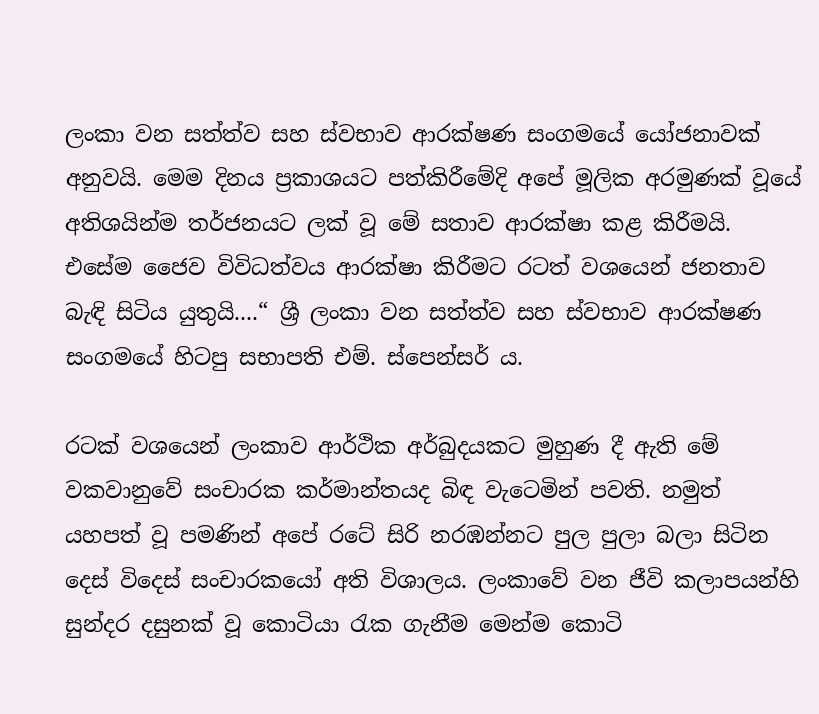ලංකා වන සත්ත්ව සහ ස්වභාව ආරක්ෂණ සංගමයේ යෝජනාවක් අනුවයි. මෙම දිනය ප්‍රකාශයට පත්කිරීමේදි අපේ මූලික අරමුණක් වූයේ අතිශයින්ම තර්ජනයට ලක් වූ මේ සතාව ආරක්ෂා කළ කිරීමයි. එසේම ජෛව විවිධත්වය ආරක්ෂා කිරීමට රටත් වශයෙන් ජනතාව බැඳි සිටිය යුතුයි....“ ශ්‍රී ලංකා වන සත්ත්ව සහ ස්වභාව ආරක්ෂණ සංගමයේ හිටපු සභාපති එම්. ස්පෙන්සර් ය.

රටක් වශයෙන් ලංකාව ආර්ථික අර්බුදයකට මුහුණ දී ඇති මේ වකවානුවේ සංචාරක කර්මාන්තයද බිඳ වැටෙමින් පවති. නමුත් යහපත් වූ පමණින් අපේ රටේ සිරි නරඹන්නට පුල පුලා බලා සිටින දෙස් විදෙස් සංචාරකයෝ අති විශාලය. ලංකාවේ වන ජීවි කලාපයන්හි සුන්දර දසුනක් වූ කොටියා රැක ගැනීම මෙන්ම කොටි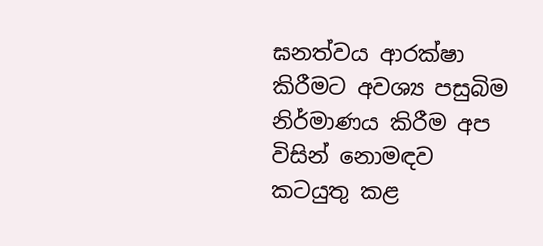ඝනත්වය ආරක්ෂා කිරීමට අවශ්‍ය පසුබිම නිර්මාණය කිරීම අප විසින් නොමඳව කටයුතු කළ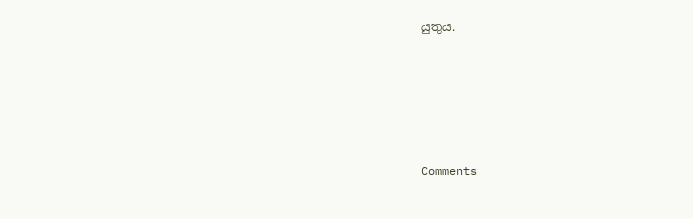යුතුය.





Comments